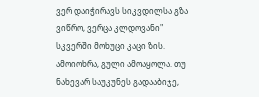ვერ დაიჭირავს სიკვდილსა გზა ვიწრო, ვერცა კლდოვანი"
სკვერში მოხუცი კაცი ზის. ამოიოხრა, გული ამოაყოლა. თუ ნახევარ საუკუნეს გადააბიჯე,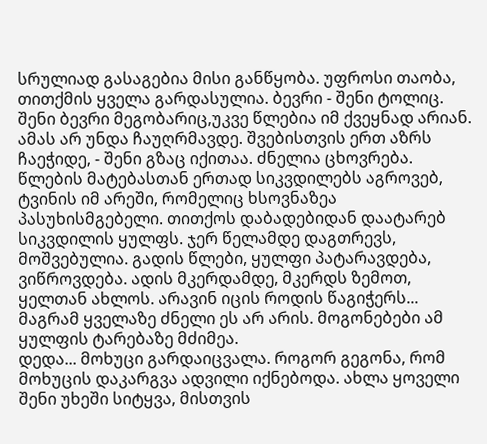სრულიად გასაგებია მისი განწყობა. უფროსი თაობა, თითქმის ყველა გარდასულია. ბევრი - შენი ტოლიც. შენი ბევრი მეგობარიც,უკვე წლებია იმ ქვეყნად არიან. ამას არ უნდა ჩაუღრმავდე. შვებისთვის ერთ აზრს ჩაეჭიდე, - შენი გზაც იქითაა. ძნელია ცხოვრება. წლების მატებასთან ერთად სიკვდილებს აგროვებ, ტვინის იმ არეში, რომელიც ხსოვნაზეა პასუხისმგებელი. თითქოს დაბადებიდან დაატარებ სიკვდილის ყულფს. ჯერ წელამდე დაგთრევს, მოშვებულია. გადის წლები, ყულფი პატარავდება, ვიწროვდება. ადის მკერდამდე, მკერდს ზემოთ, ყელთან ახლოს. არავინ იცის როდის წაგიჭერს... მაგრამ ყველაზე ძნელი ეს არ არის. მოგონებები ამ ყულფის ტარებაზე მძიმეა.
დედა... მოხუცი გარდაიცვალა. როგორ გეგონა, რომ მოხუცის დაკარგვა ადვილი იქნებოდა. ახლა ყოველი შენი უხეში სიტყვა, მისთვის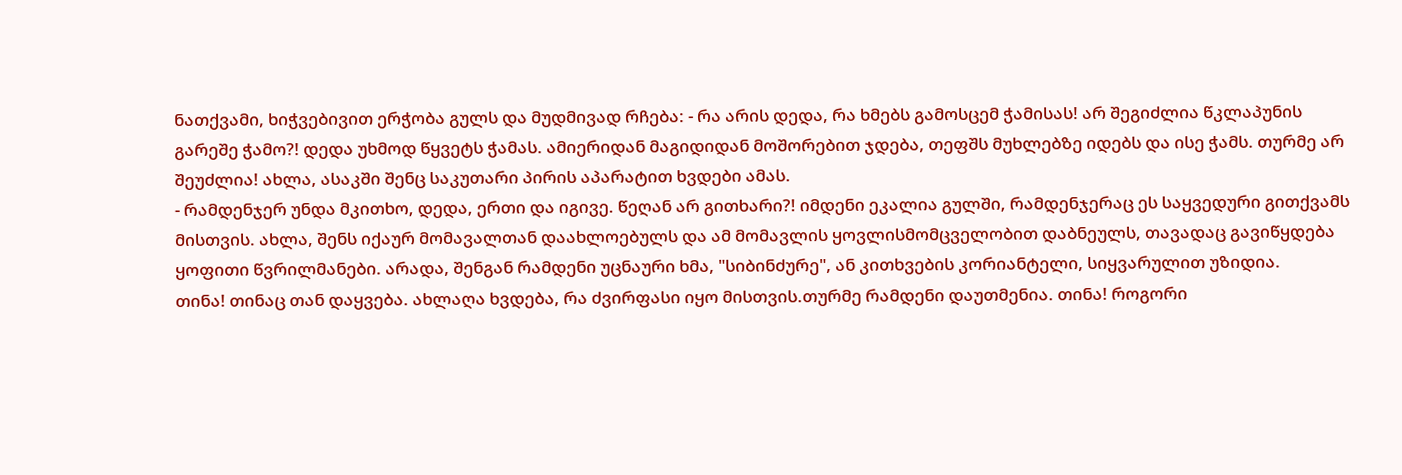ნათქვამი, ხიჭვებივით ერჭობა გულს და მუდმივად რჩება: - რა არის დედა, რა ხმებს გამოსცემ ჭამისას! არ შეგიძლია წკლაპუნის გარეშე ჭამო?! დედა უხმოდ წყვეტს ჭამას. ამიერიდან მაგიდიდან მოშორებით ჯდება, თეფშს მუხლებზე იდებს და ისე ჭამს. თურმე არ შეუძლია! ახლა, ასაკში შენც საკუთარი პირის აპარატით ხვდები ამას.
- რამდენჯერ უნდა მკითხო, დედა, ერთი და იგივე. წეღან არ გითხარი?! იმდენი ეკალია გულში, რამდენჯერაც ეს საყვედური გითქვამს მისთვის. ახლა, შენს იქაურ მომავალთან დაახლოებულს და ამ მომავლის ყოვლისმომცველობით დაბნეულს, თავადაც გავიწყდება ყოფითი წვრილმანები. არადა, შენგან რამდენი უცნაური ხმა, "სიბინძურე", ან კითხვების კორიანტელი, სიყვარულით უზიდია.
თინა! თინაც თან დაყვება. ახლაღა ხვდება, რა ძვირფასი იყო მისთვის.თურმე რამდენი დაუთმენია. თინა! როგორი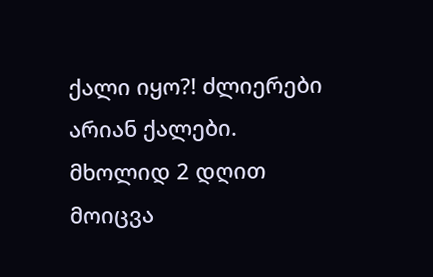ქალი იყო?! ძლიერები არიან ქალები. მხოლიდ 2 დღით მოიცვა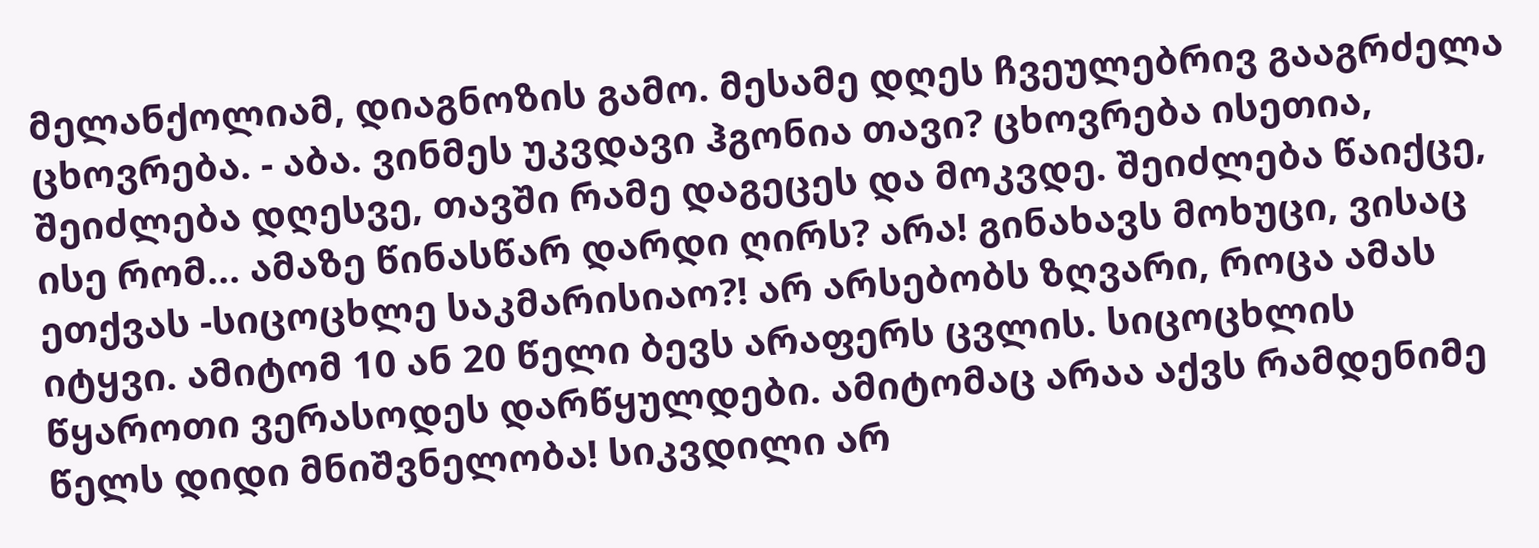მელანქოლიამ, დიაგნოზის გამო. მესამე დღეს ჩვეულებრივ გააგრძელა ცხოვრება. - აბა. ვინმეს უკვდავი ჰგონია თავი? ცხოვრება ისეთია, შეიძლება დღესვე, თავში რამე დაგეცეს და მოკვდე. შეიძლება წაიქცე, ისე რომ... ამაზე წინასწარ დარდი ღირს? არა! გინახავს მოხუცი, ვისაც ეთქვას -სიცოცხლე საკმარისიაო?! არ არსებობს ზღვარი, როცა ამას იტყვი. ამიტომ 10 ან 20 წელი ბევს არაფერს ცვლის. სიცოცხლის წყაროთი ვერასოდეს დარწყულდები. ამიტომაც არაა აქვს რამდენიმე წელს დიდი მნიშვნელობა! სიკვდილი არ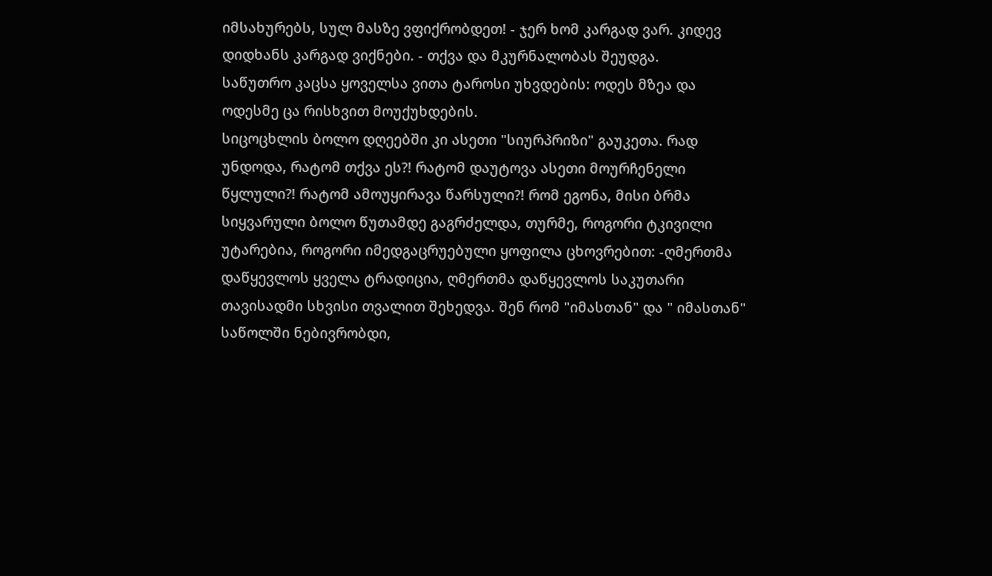იმსახურებს, სულ მასზე ვფიქრობდეთ! - ჯერ ხომ კარგად ვარ. კიდევ დიდხანს კარგად ვიქნები. - თქვა და მკურნალობას შეუდგა.
საწუთრო კაცსა ყოველსა ვითა ტაროსი უხვდების: ოდეს მზეა და ოდესმე ცა რისხვით მოუქუხდების.
სიცოცხლის ბოლო დღეებში კი ასეთი "სიურპრიზი" გაუკეთა. რად უნდოდა, რატომ თქვა ეს?! რატომ დაუტოვა ასეთი მოურჩენელი წყლული?! რატომ ამოუყირავა წარსული?! რომ ეგონა, მისი ბრმა სიყვარული ბოლო წუთამდე გაგრძელდა, თურმე, როგორი ტკივილი უტარებია, როგორი იმედგაცრუებული ყოფილა ცხოვრებით: -ღმერთმა დაწყევლოს ყველა ტრადიცია, ღმერთმა დაწყევლოს საკუთარი თავისადმი სხვისი თვალით შეხედვა. შენ რომ "იმასთან" და " იმასთან" საწოლში ნებივრობდი,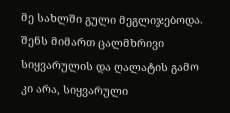მე სახლში გული მეგლიჯებოდა. შენს მიმართ ცალმხრივი სიყვარულის და ღალატის გამო კი არა, სიყვარული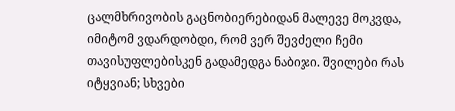ცალმხრივობის გაცნობიერებიდან მალევე მოკვდა, იმიტომ ვდარდობდი, რომ ვერ შევძელი ჩემი თავისუფლებისკენ გადამედგა ნაბიჯი. შვილები რას იტყვიან; სხვები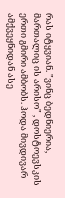რას იტყვიან. "ვინც ბედნიერია, მართალიც ის არისო" , დოსტოევსკის ერთი გმირი ამბობს. ჰოდა მივდივარ ამქვეყნიდან ასე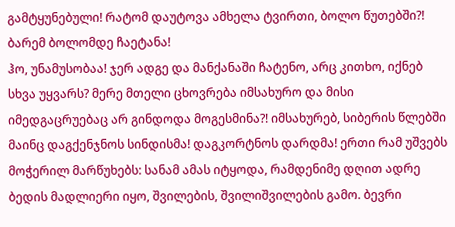გამტყუნებული! რატომ დაუტოვა ამხელა ტვირთი, ბოლო წუთებში?! ბარემ ბოლომდე ჩაეტანა!
ჰო, უნამუსობაა! ჯერ ადგე და მანქანაში ჩატენო, არც კითხო, იქნებ სხვა უყვარს? მერე მთელი ცხოვრება იმსახურო და მისი იმედგაცრუებაც არ გინდოდა მოგესმინა?! იმსახურებ, სიბერის წლებში მაინც დაგქენჯნოს სინდისმა! დაგკორტნოს დარდმა! ერთი რამ უშვებს მოჭერილ მარწუხებს: სანამ ამას იტყოდა, რამდენიმე დღით ადრე ბედის მადლიერი იყო, შვილების, შვილიშვილების გამო. ბევრი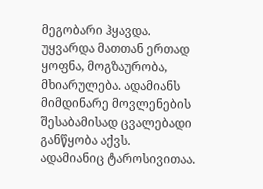მეგობარი ჰყავდა. უყვარდა მათთან ერთად ყოფნა, მოგზაურობა, მხიარულება. ადამიანს მიმდინარე მოვლენების შესაბამისად ცვალებადი განწყობა აქვს. ადამიანიც ტაროსივითაა.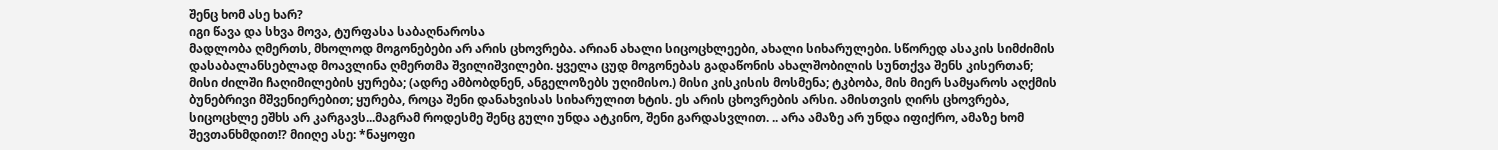შენც ხომ ასე ხარ?
იგი წავა და სხვა მოვა, ტურფასა საბაღნაროსა
მადლობა ღმერთს, მხოლოდ მოგონებები არ არის ცხოვრება. არიან ახალი სიცოცხლეები, ახალი სიხარულები. სწორედ ასაკის სიმძიმის დასაბალანსებლად მოავლინა ღმერთმა შვილიშვილები. ყველა ცუდ მოგონებას გადაწონის ახალშობილის სუნთქვა შენს კისერთან; მისი ძილში ჩაღიმილების ყურება; (ადრე ამბობდნენ, ანგელოზებს უღიმისო.) მისი კისკისის მოსმენა; ტკბობა, მის მიერ სამყაროს აღქმის ბუნებრივი მშვენიერებით; ყურება, როცა შენი დანახვისას სიხარულით ხტის. ეს არის ცხოვრების არსი. ამისთვის ღირს ცხოვრება, სიცოცხლე ეშხს არ კარგავს...მაგრამ როდესმე შენც გული უნდა ატკინო, შენი გარდასვლით. .. არა ამაზე არ უნდა იფიქრო, ამაზე ხომ შევთანხმდით!? მიიღე ასე: *ნაყოფი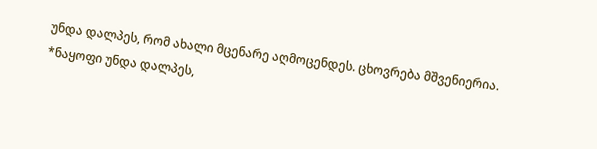უნდა დალპეს, რომ ახალი მცენარე აღმოცენდეს. ცხოვრება მშვენიერია.
*ნაყოფი უნდა დალპეს,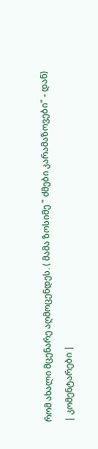რომ ახალი მცენარე აღმოცენდეს. ( მამა ზოსიმე " ძმები კარამაზოვები" - დან)
| კომენტარები |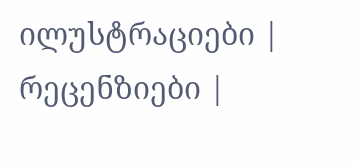ილუსტრაციები |
რეცენზიები |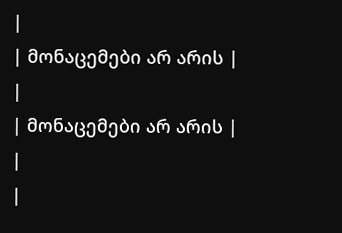|
| მონაცემები არ არის |
|
| მონაცემები არ არის |
|
|